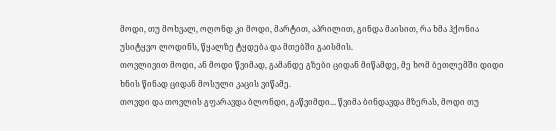მოდი, თუ მოხვალ, ოღონდ კი მოდი, მარტით, აპრილით, გინდა მაისით, რა ხმა ჰქონია უსიტყვო ლოდინს, წყალზე ტყდება და მთებში გაისმის.
თოვლივით მოდი, ან მოდი წვიმად, გამანდე გზები ციდან მიწამდე, მე ხომ ბეთლემში დიდი ხნის წინად ციდან მოსული კაცის ვიწამე.
თოვდი და თოვლის გფარავდა ბლონდი, გაწვიმდი... წვიმა ბინდავდა მზერას, მოდი თუ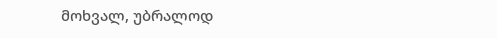მოხვალ, უბრალოდ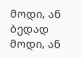მოდი, ან ბედად მოდი, ან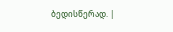ბედისწერად. |